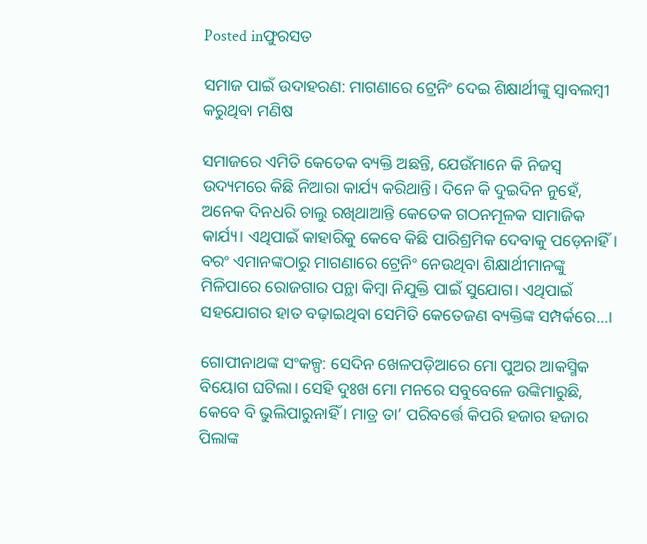Posted inଫୁରସତ

ସମାଜ ପାଇଁ ଉଦାହରଣ: ମାଗଣାରେ ଟ୍ରେନିଂ ଦେଇ ଶିକ୍ଷାର୍ଥୀଙ୍କୁ ସ୍ବାବଲମ୍ବୀ କରୁଥିବା ମଣିଷ

ସମାଜରେ ଏମିତି କେତେକ ବ୍ୟକ୍ତି ଅଛନ୍ତି, ଯେଉଁମାନେ କି ନିଜସ୍ବ ଉଦ୍ୟମରେ କିଛି ନିଆରା କାର୍ଯ୍ୟ କରିଥାନ୍ତି। ଦିନେ କି ଦୁଇଦିନ ନୁହେଁ, ଅନେକ ଦିନଧରି ଚାଲୁ ରଖିଥାଆନ୍ତି କେତେକ ଗଠନମୂଳକ ସାମାଜିକ କାର୍ଯ୍ୟ। ଏଥିପାଇଁ କାହାରିକୁ କେବେ କିଛି ପାରିଶ୍ରମିକ ଦେବାକୁ ପଡ଼େନାହିଁ। ବରଂ ଏମାନଙ୍କଠାରୁ ମାଗଣାରେ ଟ୍ରେନିଂ ନେଉଥିବା ଶିକ୍ଷାର୍ଥୀମାନଙ୍କୁ ମିଳିପାରେ ରୋଜଗାର ପନ୍ଥା କିମ୍ବା ନିଯୁକ୍ତି ପାଇଁ ସୁଯୋଗ। ଏଥିପାଇଁ ସହଯୋଗର ହାତ ବଢ଼ାଇଥିବା ସେମିତି କେତେଜଣ ବ୍ୟକ୍ତିଙ୍କ ସମ୍ପର୍କରେ…।

ଗୋପୀନାଥଙ୍କ ସଂକଳ୍ପ: ସେଦିନ ଖେଳପଡ଼ିଆରେ ମୋ ପୁଅର ଆକସ୍ମିକ ବିୟୋଗ ଘଟିଲା। ସେହି ଦୁଃଖ ମୋ ମନରେ ସବୁବେଳେ ଉଙ୍କିମାରୁଛି, କେବେ ବି ଭୁଲିପାରୁନାହିଁ । ମାତ୍ର ତା’ ପରିବର୍ତ୍ତେ କିପରି ହଜାର ହଜାର ପିଲାଙ୍କ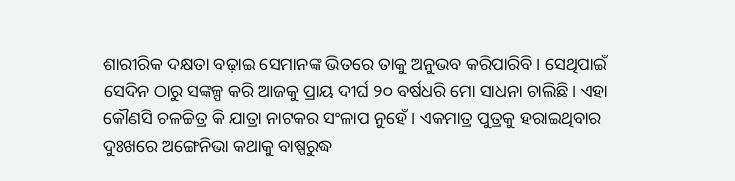ଶାରୀରିକ ଦକ୍ଷତା ବଢ଼ାଇ ସେମାନଙ୍କ ଭିତରେ ତାକୁ ଅନୁଭବ କରିପାରିବି। ସେଥିପାଇଁ ସେଦିନ ଠାରୁ ସଙ୍କଳ୍ପ କରି ଆଜକୁ ପ୍ରାୟ ଦୀର୍ଘ ୨୦ ବର୍ଷଧରି ମୋ ସାଧନା ଚାଲିଛି। ଏହା କୌଣସି ଚଳଚ୍ଚିତ୍ର କି ଯାତ୍ରା ନାଟକର ସଂଳାପ ନୁହେଁ । ଏକମାତ୍ର ପୁତ୍ରକୁ ହରାଇଥିବାର ଦୁଃଖରେ ଅଙ୍ଗେନିଭା କଥାକୁ ବାଷ୍ପରୁଦ୍ଧ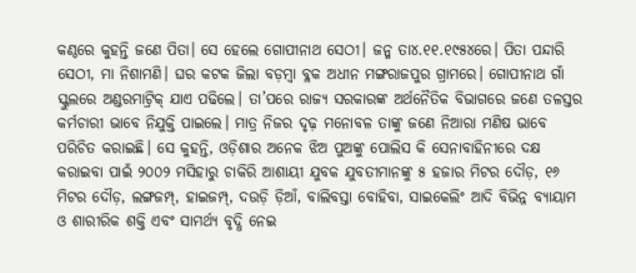କଣ୍ଠରେ କୁହନ୍ତି ଜଣେ ପିତା। ସେ ହେଲେ ଗୋପୀନାଥ ସେଠୀ। ଜନ୍ମ ତା୪.୧୧.୧୯୫୪ରେ। ପିତା ପନ୍ଦାରି ସେଠୀ, ମା ନିଶାମଣି। ଘର କଟକ ଜିଲା ବଡ଼ମ୍ବା ବ୍ଳକ ଅଧୀନ ମଙ୍ଗରାଜପୁର ଗ୍ରାମରେ। ଗୋପୀନାଥ ଗାଁ ସ୍କୁଲରେ ଅଣ୍ଡରମାଟ୍ରିକ୍‌ ଯାଏ ପଢିଲେ। ତା’ପରେ ରାଜ୍ୟ ସରକାରଙ୍କ ଅର୍ଥନୈତିକ ବିଭାଗରେ ଜଣେ ତଳସ୍ତର କର୍ମଚାରୀ ଭାବେ ନିଯୁକ୍ତି ପାଇଲେ। ମାତ୍ର ନିଜର ଦୃଢ଼ ମନୋବଳ ତାଙ୍କୁ ଜଣେ ନିଆରା ମଣିଷ ଭାବେ ପରିଚିତ କରାଇଛି। ସେ କୁହନ୍ତି, ଓଡ଼ିଶାର ଅନେକ ଝିଅ ପୁଅଙ୍କୁ ପୋଲିସ କି ସେନାବାହିନୀରେ ଦକ୍ଷ କରାଇବା ପାଇଁ ୨୦୦୨ ମସିହାରୁ ଚାକିରି ଆଶାୟୀ ଯୁବକ ଯୁବତୀମାନଙ୍କୁ ୫ ହଜାର ମିଟର ଦୌଡ଼, ୧୬ ମିଟର ଦୌଡ଼, ଲଙ୍ଗଜମ୍ପ୍‌, ହାଇଜମ୍ପ୍‌, ଦଉଡ଼ି ଡ଼ିଆଁ, ବାଲିବସ୍ତା ବୋହିବା, ସାଇକେଲିଂ ଆଦି ବିଭିନ୍ନ ବ୍ୟାୟାମ ଓ ଶାରୀରିକ ଶକ୍ତି ଏବଂ ସାମର୍ଥ୍ୟ ବୃଦ୍ଧି ନେଇ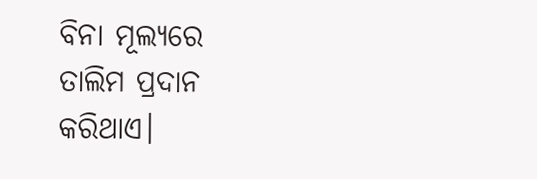ବିନା ମୂଲ୍ୟରେ ତାଲିମ ପ୍ରଦାନ କରିଥାଏ।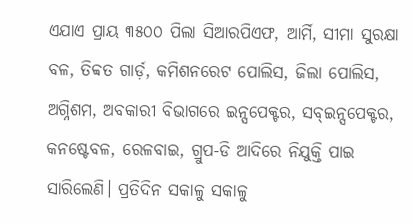ଏଯାଏ ପ୍ରାୟ ୩୫୦୦ ପିଲା ସିଆରପିଏଫ, ଆର୍ମି, ସୀମା ସୁରକ୍ଷା ବଳ, ତିବ୍ବତ ଗାର୍ଡ଼, କମିଶନରେଟ ପୋଲିସ, ଜିଲା ପୋଲିସ, ଅଗ୍ନିଶମ, ଅବକାରୀ ବିଭାଗରେ ଇନ୍ସପେକ୍ଟର, ସବ୍‌ଇନ୍ସପେକ୍ଟର, କନଷ୍ଟେବଳ, ରେଳବାଇ, ଗ୍ରୁପ-ଡି ଆଦିରେ ନିଯୁକ୍ତି ପାଇ ସାରିଲେଣି। ପ୍ରତିଦିନ ସକାଳୁ ସକାଳୁ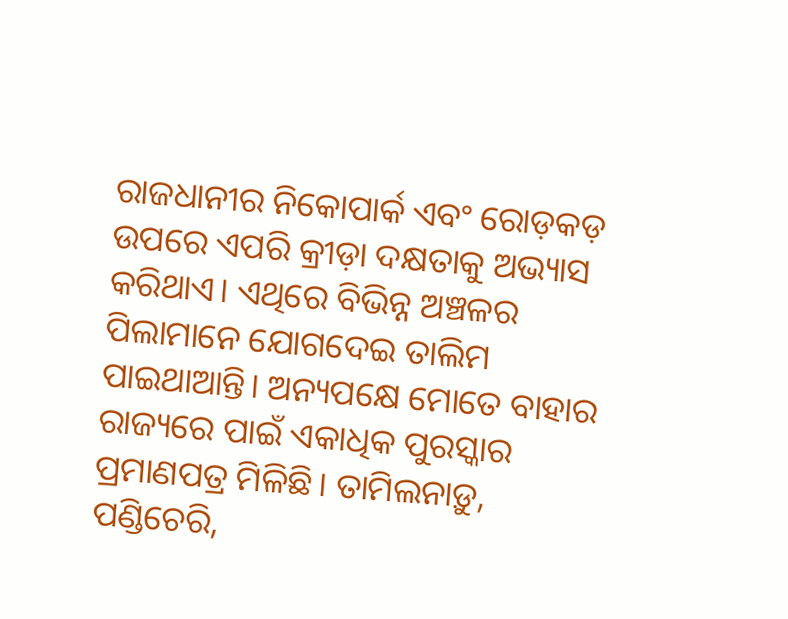ରାଜଧାନୀର ନିକୋପାର୍କ ଏବଂ ରୋଡ଼କଡ଼ ଉପରେ ଏପରି କ୍ରୀଡ଼ା ଦକ୍ଷତାକୁ ଅଭ୍ୟାସ କରିଥାଏ। ଏଥିରେ ବିଭିନ୍ନ ଅଞ୍ଚଳର ପିଲାମାନେ ଯୋଗଦେଇ ତାଲିମ ପାଇଥାଆନ୍ତି। ଅନ୍ୟପକ୍ଷେ ମୋତେ ବାହାର ରାଜ୍ୟରେ ପାଇଁ ଏକାଧିକ ପୁରସ୍କାର ପ୍ରମାଣପତ୍ର ମିଳିଛି। ତାମିଲନାଡ଼ୁ, ପଣ୍ଡିଚେରି,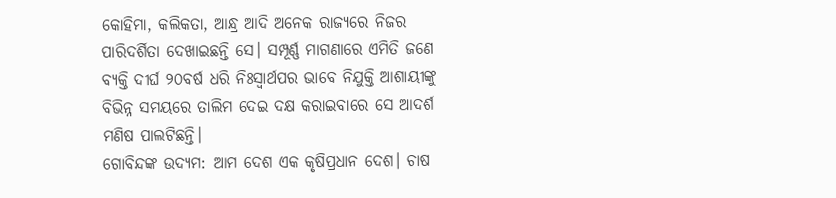କୋହିମା, କଲିକତା, ଆନ୍ଧ୍ର ଆଦି ଅନେକ ରାଜ୍ୟରେ ନିଜର ପାରିଦର୍ଶିତା ଦେଖାଇଛନ୍ତି ସେ। ସମ୍ପୂର୍ଣ୍ଣ ମାଗଣାରେ ଏମିତି ଜଣେ ବ୍ୟକ୍ତି ଦୀର୍ଘ ୨୦ବର୍ଷ ଧରି ନିଃସ୍ବାର୍ଥପର ଭାବେ ନିଯୁକ୍ତି ଆଶାୟୀଙ୍କୁ ବିଭିନ୍ନ ସମୟରେ ତାଲିମ ଦେଇ ଦକ୍ଷ କରାଇବାରେ ସେ ଆଦର୍ଶ ମଣିଷ ପାଲଟିଛନ୍ତି।
ଗୋବିନ୍ଦଙ୍କ ଉଦ୍ୟମ: ଆମ ଦେଶ ଏକ କୃଷିପ୍ରଧାନ ଦେଶ। ଚାଷ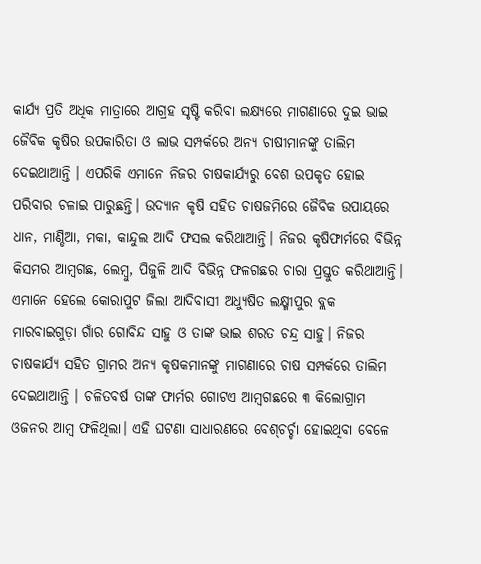କାର୍ଯ୍ୟ ପ୍ରତି ଅଧିକ ମାତ୍ରାରେ ଆଗ୍ରହ ସୃଷ୍ଟି କରିବା ଲକ୍ଷ୍ୟରେ ମାଗଣାରେ ଦୁଇ ଭାଇ ଜୈବିକ କୃଷିର ଉପକାରିତା ଓ ଲାଭ ସମ୍ପର୍କରେ ଅନ୍ୟ ଚାଷୀମାନଙ୍କୁ ତାଲିମ ଦେଇଥାଆନ୍ତି । ଏପରିକି ଏମାନେ ନିଜର ଚାଷକାର୍ଯ୍ୟରୁ ବେଶ ଉପକୃତ ହୋଇ ପରିବାର ଚଳାଇ ପାରୁଛନ୍ତି। ଉଦ୍ୟାନ କୃଷି ସହିତ ଚାଷଜମିରେ ଜୈବିକ ଉପାୟରେ ଧାନ, ମାଣ୍ଡିଆ, ମକା, କାନ୍ଦୁଲ ଆଦି ଫସଲ କରିଥାଆନ୍ତି। ନିଜର କୃଷିଫାର୍ମରେ ବିଭିନ୍ନ କିସମର ଆମ୍ବଗଛ, ଲେମ୍ବୁ, ପିଜୁଳି ଆଦି ବିଭିନ୍ନ ଫଳଗଛର ଚାରା ପ୍ରସ୍ତୁତ କରିଥାଆନ୍ତି। ଏମାନେ ହେଲେ କୋରାପୁଟ ଜିଲା ଆଦିବାସୀ ଅଧ୍ୟୁଷିତ ଲକ୍ଷ୍ମୀପୁର ବ୍ଲକ ମାରବାଇଗୁଡ଼ା ଗାଁର ଗୋବିନ୍ଦ ସାହୁ ଓ ତାଙ୍କ ଭାଇ ଶରତ ଚନ୍ଦ୍ର ସାହୁ। ନିଜର ଚାଷକାର୍ଯ୍ୟ ସହିତ ଗ୍ରାମର ଅନ୍ୟ କୃଷକମାନଙ୍କୁ ମାଗଣାରେ ଚାଷ ସମ୍ପର୍କରେ ତାଲିମ ଦେଇଥାଆନ୍ତି । ଚଳିତବର୍ଷ ତାଙ୍କ ଫାର୍ମର ଗୋଟଏ ଆମ୍ବଗଛରେ ୩ କିଲୋଗ୍ରାମ ଓଜନର ଆମ୍ବ ଫଳିଥିଲା। ଏହି ଘଟଣା ସାଧାରଣରେ ବେଶ୍‌ଚର୍ଚ୍ଚା ହୋଇଥିବା ବେଳେ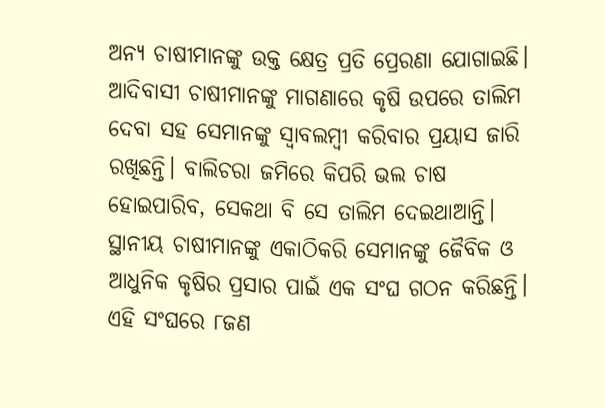ଅନ୍ୟ ଚାଷୀମାନଙ୍କୁ ଉକ୍ତ କ୍ଷେତ୍ର ପ୍ରତି ପ୍ରେରଣା ଯୋଗାଇଛି। ଆଦିବାସୀ ଚାଷୀମାନଙ୍କୁ ମାଗଣାରେ କୃଷି ଉପରେ ତାଲିମ ଦେବା ସହ ସେମାନଙ୍କୁ ସ୍ବାବଲମ୍ବୀ କରିବାର ପ୍ରୟାସ ଜାରି ରଖିଛନ୍ତି। ବାଲିଚରା ଜମିରେ କିପରି ଭଲ ଚାଷ ହୋଇପାରିବ, ସେକଥା ବି ସେ ତାଲିମ ଦେଇଥାଆନ୍ତି। ସ୍ଥାନୀୟ ଚାଷୀମାନଙ୍କୁ ଏକାଠିକରି ସେମାନଙ୍କୁ ଜୈବିକ ଓ ଆଧୁନିକ କୃଷିର ପ୍ରସାର ପାଇଁ ଏକ ସଂଘ ଗଠନ କରିଛନ୍ତି। ଏହି ସଂଘରେ ୮ଜଣ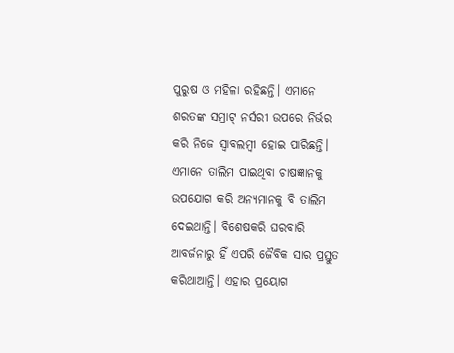ପୁରୁଷ ଓ ମହିଳା ରହିଛନ୍ତି। ଏମାନେ ଶରତଙ୍କ ସମ୍ରାଟ୍‌ ନର୍ସରୀ ଉପରେ ନିର୍ଭର କରି ନିଜେ ସ୍ବାବଲମ୍ବୀ ହୋଇ ପାରିଛନ୍ତି। ଏମାନେ ତାଲିମ ପାଇଥିବା ଚାଷଜ୍ଞାନକୁ ଉପଯୋଗ କରି ଅନ୍ୟମାନକୁ ବି ତାଲିମ ଦେଇଥାନ୍ତି। ବିଶେଷକରି ଘରବାରି ଆବର୍ଜନାରୁ ହିଁ ଏପରି ଜୈବିକ ସାର ପ୍ରସ୍ତୁତ କରିଥାଆନ୍ତି। ଏହାର ପ୍ରୟୋଗ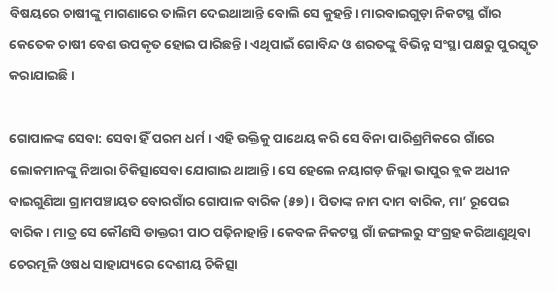ବିଷୟରେ ଚାଷୀଙ୍କୁ ମାଗଣାରେ ତାଲିମ ଦେଇଥାଆନ୍ତି ବୋଲି ସେ କୁହନ୍ତି। ମାରବାଇଗୁଡ଼ା ନିକଟସ୍ଥ ଗାଁର କେତେକ ଚାଷୀ ବେଶ ଉପକୃତ ହୋଇ ପାରିଛନ୍ତି। ଏଥିପାଇଁ ଗୋବିନ୍ଦ ଓ ଶରତଙ୍କୁ ବିଭିନ୍ନ ସଂସ୍ଥା ପକ୍ଷରୁ ପୁରସ୍କୃତ କରାଯାଇଛି।

ଗୋପାଳଙ୍କ ସେବା: ସେବା ହିଁ ପରମ ଧର୍ମ। ଏହି ଉକ୍ତିକୁ ପାଥେୟ କରି ସେ ବିନା ପାରିଶ୍ରମିକରେ ଗାଁରେ ଲୋକମାନଙ୍କୁ ନିଆରା ଚିକିତ୍ସାସେବା ଯୋଗାଇ ଥାଆନ୍ତି। ସେ ହେଲେ ନୟାଗଡ଼ ଜିଲ୍ଲା ଭାପୁର ବ୍ଲକ ଅଧୀନ ବାଇଗୁଣିଆ ଗ୍ରାମପଞ୍ଚାୟତ ବୋରଗାଁର ଗୋପାଳ ବାରିକ (୫୭)। ପିତାଙ୍କ ନାମ ଦାମ ବାରିକ, ମା’ ରୂପେଇ ବାରିକ। ମାତ୍ର ସେ କୌଣସି ଡାକ୍ତରୀ ପାଠ ପଢ଼ିନାହାନ୍ତି। କେବଳ ନିକଟସ୍ଥ ଗାଁ ଜଙ୍ଗଲରୁ ସଂଗ୍ରହ କରିଆଣୁଥିବା ଚେରମୂଳି ଓଷଧ ସାହାଯ୍ୟରେ ଦେଶୀୟ ଚିକିତ୍ସା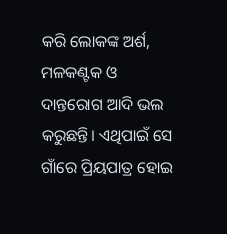କରି ଲୋକଙ୍କ ଅର୍ଶ, ମଳକଣ୍ଟକ ଓ ଦାନ୍ତରୋଗ ଆଦି ଭଲ କରୁଛନ୍ତି। ଏଥିପାଇଁ ସେ ଗାଁରେ ପ୍ରିୟପାତ୍ର ହୋଇ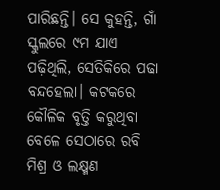ପାରିଛନ୍ତି। ସେ କୁହନ୍ତି, ଗାଁ ସ୍କୁଲରେ ୯ମ ଯାଏ ପଢ଼ିଥିଲି, ସେତିକିରେ ପଢା ବନ୍ଦହେଲା। କଟକରେ କୌଳିକ ବୃତ୍ତି କରୁଥିବା ବେଳେ ସେଠାରେ ରବି ମିଶ୍ର ଓ ଲକ୍ଷ୍ମଣ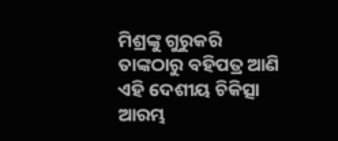ମିଶ୍ରଙ୍କୁ ଗୁରୁକରି ତାଙ୍କଠାରୁ ବହିପତ୍ର ଆଣି ଏହି ଦେଶୀୟ ଚିକିତ୍ସା ଆରମ୍ଭ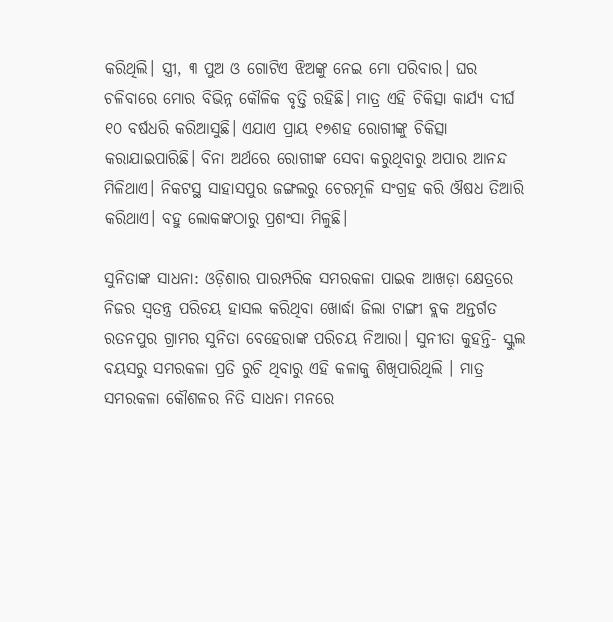କରିଥିଲି। ସ୍ତ୍ରୀ, ୩ ପୁଅ ଓ ଗୋଟିଏ ଝିଅଙ୍କୁ ନେଇ ମୋ ପରିବାର। ଘର ଚଳିବାରେ ମୋର ବିଭିନ୍ନ କୌଳିକ ବୃତ୍ତି ରହିଛି। ମାତ୍ର ଏହି ଚିକିତ୍ସା କାର୍ଯ୍ୟ ଦୀର୍ଘ ୧୦ ବର୍ଷଧରି କରିଆସୁଛି। ଏଯାଏ ପ୍ରାୟ ୧୭ଶହ ରୋଗୀଙ୍କୁ ଚିକିତ୍ସା କରାଯାଇପାରିଛି। ବିନା ଅର୍ଥରେ ରୋଗୀଙ୍କ ସେବା କରୁଥିବାରୁ ଅପାର ଆନନ୍ଦ ମିଳିଥାଏ। ନିକଟସ୍ଥ ସାହାସପୁର ଜଙ୍ଗଲରୁ ଚେରମୂଳି ସଂଗ୍ରହ କରି ଔଷଧ ତିଆରି କରିଥାଏ। ବହୁ ଲୋକଙ୍କଠାରୁ ପ୍ରଶଂସା ମିଳୁଛି।

ସୁନିତାଙ୍କ ସାଧନା: ଓଡ଼ିଶାର ପାରମ୍ପରିକ ସମରକଳା ପାଇକ ଆଖଡ଼ା କ୍ଷେତ୍ରରେ ନିଜର ସ୍ବତନ୍ତ୍ର ପରିଚୟ ହାସଲ କରିଥିବା ଖୋର୍ଦ୍ଧା ଜିଲା ଟାଙ୍ଗୀ ବ୍ଲକ ଅନ୍ତର୍ଗତ ରତନପୁର ଗ୍ରାମର ସୁନିତା ବେହେରାଙ୍କ ପରିଚୟ ନିଆରା। ସୁନୀତା କୁହନ୍ତି- ସ୍କୁଲ ବୟସରୁ ସମରକଳା ପ୍ରତି ରୁଚି ଥିବାରୁ ଏହି କଳାକୁ ଶିଖିପାରିଥିଲି । ମାତ୍ର ସମରକଳା କୌଶଳର ନିତି ସାଧନା ମନରେ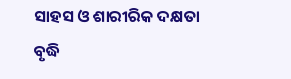ସାହସ ଓ ଶାରୀରିକ ଦକ୍ଷତା ବୃଦ୍ଧି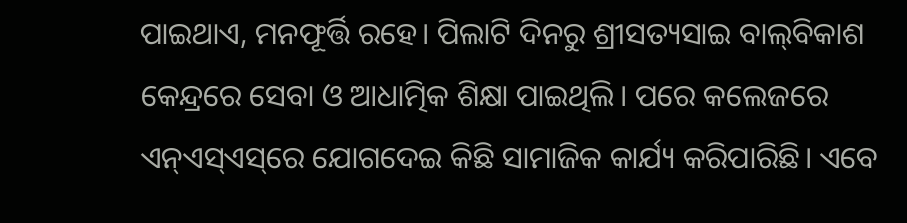ପାଇଥାଏ, ମନଫୂର୍ତ୍ତି ରହେ। ପିଲାଟି ଦିନରୁ ଶ୍ରୀସତ୍ୟସାଇ ବାଲ୍‌ବିକାଶ କେନ୍ଦ୍ରରେ ସେବା ଓ ଆଧାତ୍ମିକ ଶିକ୍ଷା ପାଇଥିଲି। ପରେ କଲେଜରେ ଏନ୍‌ଏସ୍‌ଏସ୍‌ରେ ଯୋଗଦେଇ କିଛି ସାମାଜିକ କାର୍ଯ୍ୟ କରିପାରିଛି। ଏବେ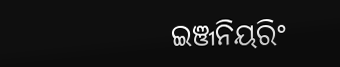ଇଞ୍ଜନିୟରିଂ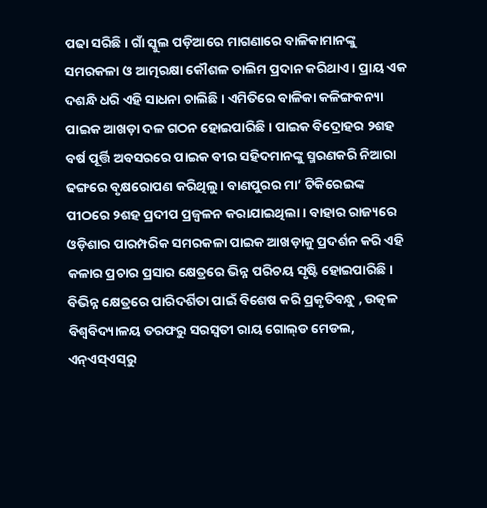ପଢା ସରିଛି। ଗାଁ ସ୍କୁଲ ପଡ଼ିଆରେ ମାଗଣାରେ ବାଳିକାମାନଙ୍କୁ ସମରକଳା ଓ ଆତ୍ମରକ୍ଷା କୌଶଳ ତାଲିମ ପ୍ରଦାନ କରିଥାଏ। ପ୍ରାୟ ଏକ ଦଶନ୍ଧି ଧରି ଏହି ସାଧନା ଚାଲିଛି। ଏମିତିରେ ବାଳିକା କଳିଙ୍ଗକନ୍ୟା ପାଇକ ଆଖଡ଼ା ଦଳ ଗଠନ ହୋଇପାରିଛି। ପାଇକ ବିଦ୍ରୋହର ୨ଶହ ବର୍ଷ ପୂର୍ତ୍ତି ଅବସରରେ ପାଇକ ବୀର ସହିଦମାନଙ୍କୁ ସ୍ମରଣକରି ନିଆରା ଢଙ୍ଗରେ ବୃକ୍ଷରୋପଣ କରିଥିଲୁ। ବାଣପୁରର ମା’ ଟିକିରେଇଙ୍କ ପୀଠରେ ୨ଶହ ପ୍ରଦୀପ ପ୍ରଜ୍ୱଳନ କରାଯାଇଥିଲା । ବାହାର ରାଜ୍ୟରେ ଓଡ଼ିଶାର ପାରମ୍ପରିକ ସମରକଳା ପାଇକ ଆଖଡ଼ାକୁ ପ୍ରଦର୍ଶନ କରି ଏହି କଳାର ପ୍ରଚାର ପ୍ରସାର କ୍ଷେତ୍ରରେ ଭିନ୍ନ ପରିଚୟ ସୃଷ୍ଟି ହୋଇପାରିଛି। ବିଭିନ୍ନ କ୍ଷେତ୍ରରେ ପାରିଦର୍ଶିତା ପାଇଁ ବିଶେଷ କରି ପ୍ରକୃତିବନ୍ଧୁ , ଉତ୍କଳ ବିଶ୍ୱବିଦ୍ୟାଳୟ ତରଫରୁ ସରସ୍ବତୀ ରାୟ ଗୋଲ୍‌ଡ ମେଡଲ, ଏନ୍‌ଏସ୍‌ଏସ୍‌ରୁ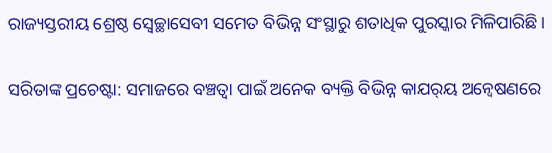ରାଜ୍ୟସ୍ତରୀୟ ଶ୍ରେଷ୍ଠ ସ୍ବେଚ୍ଛାସେବୀ ସମେତ ବିଭିନ୍ନ ସଂସ୍ଥାରୁ ଶତାଧିକ ପୁରସ୍କାର ମିଳିପାରିଛି।

ସରିତାଙ୍କ ପ୍ରଚେଷ୍ଟା: ସମାଜରେ ବଞ୍ଚତ୍ବା ପାଇଁ ଅନେକ ବ୍ୟକ୍ତି ବିଭିନ୍ନ କାଯର୍‌ୟ ଅନ୍ବେଷଣରେ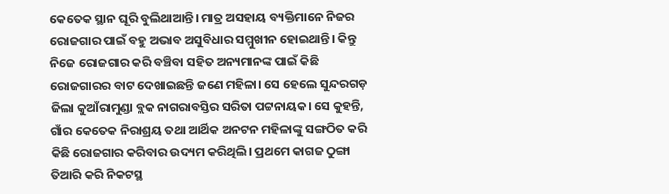କେତେକ ସ୍ଥାନ ଘୂରି ବୁଲିଥାଆନ୍ତି। ମାତ୍ର ଅସହାୟ ବ୍ୟକ୍ତିମାନେ ନିଜର ରୋଜଗାର ପାଇଁ ବହୁ ଅଭାବ ଅସୁବିଧାର ସମ୍ମୁଖୀନ ହୋଇଥାନ୍ତି। କିନ୍ତୁ ନିଜେ ରୋଜଗାର କରି ବଞ୍ଚିବା ସହିତ ଅନ୍ୟମାନଙ୍କ ପାଇଁ କିଛି ରୋଜଗାରର ବାଟ ଦେଖାଇଛନ୍ତି ଜଣେ ମହିଳା। ସେ ହେଲେ ସୁନ୍ଦରଗଡ଼ ଜିଲା କୁଆଁରାମୁଣ୍ଡା ବ୍ଲକ ନାଗରାବସ୍ତିର ସରିତା ପଟ୍ଟନାୟକ। ସେ କୁହନ୍ତି, ଗାଁର କେତେକ ନିରାଶ୍ରୟ ତଥା ଆର୍ଥିକ ଅନଟନ ମହିଳାଙ୍କୁ ସଙ୍ଗଠିତ କରି କିଛି ରୋଜଗାର କରିବାର ଉଦ୍ୟମ କରିଥିଲି। ପ୍ରଥମେ କାଗଜ ଠୁଙ୍ଗା ତିଆରି କରି ନିକଟସ୍ଥ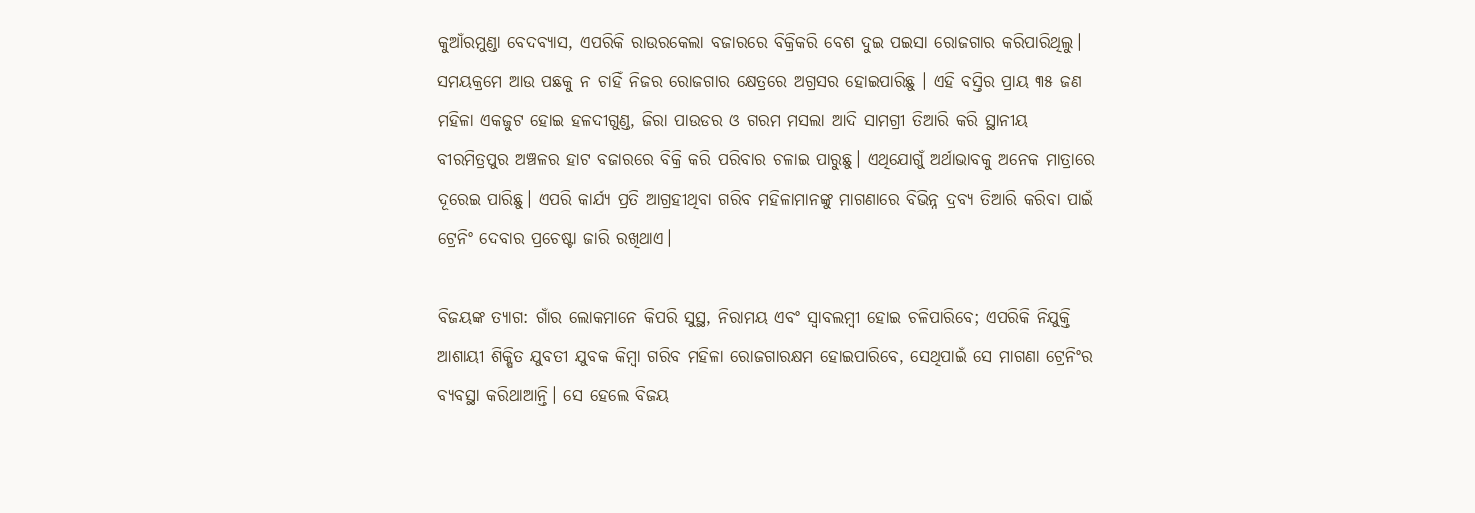କୁଆଁରମୁଣ୍ଡା ବେଦବ୍ୟାସ, ଏପରିକି ରାଉରକେଲା ବଜାରରେ ବିକ୍ରିକରି ବେଶ ଦୁଇ ପଇସା ରୋଜଗାର କରିପାରିଥିଲୁ। ସମୟକ୍ରମେ ଆଉ ପଛକୁ ନ ଚାହିଁ ନିଜର ରୋଜଗାର କ୍ଷେତ୍ରରେ ଅଗ୍ରସର ହୋଇପାରିଛୁ । ଏହି ବସ୍ତିର ପ୍ରାୟ ୩୫ ଜଣ ମହିଳା ଏକଜୁଟ ହୋଇ ହଳଦୀଗୁଣ୍ଡ, ଜିରା ପାଉଡର ଓ ଗରମ ମସଲା ଆଦି ସାମଗ୍ରୀ ତିଆରି କରି ସ୍ଥାନୀୟ ବୀରମିତ୍ରପୁର ଅଞ୍ଚଳର ହାଟ ବଜାରରେ ବିକ୍ରି କରି ପରିବାର ଚଳାଇ ପାରୁଛୁ। ଏଥିଯୋଗୁଁ ଅର୍ଥାଭାବକୁ ଅନେକ ମାତ୍ରାରେ ଦୂରେଇ ପାରିଛୁ। ଏପରି କାର୍ଯ୍ୟ ପ୍ରତି ଆଗ୍ରହୀଥିବା ଗରିବ ମହିଳାମାନଙ୍କୁ ମାଗଣାରେ ବିଭିନ୍ନ ଦ୍ରବ୍ୟ ତିଆରି କରିବା ପାଇଁ ଟ୍ରେନିଂ ଦେବାର ପ୍ରଚେଷ୍ଟା ଜାରି ରଖିଥାଏ।

ବିଜୟଙ୍କ ତ୍ୟାଗ: ଗାଁର ଲୋକମାନେ କିପରି ସୁସ୍ଥ, ନିରାମୟ ଏବଂ ସ୍ବାବଲମ୍ବୀ ହୋଇ ଚଳିପାରିବେ; ଏପରିକି ନିଯୁକ୍ତି ଆଶାୟୀ ଶିକ୍ଷିତ ଯୁବତୀ ଯୁବକ କିମ୍ବା ଗରିବ ମହିଳା ରୋଜଗାରକ୍ଷମ ହୋଇପାରିବେ, ସେଥିପାଇଁ ସେ ମାଗଣା ଟ୍ରେନିଂର ବ୍ୟବସ୍ଥା କରିଥାଆନ୍ତି। ସେ ହେଲେ ବିଜୟ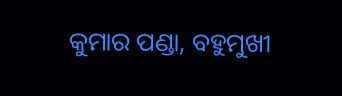କୁମାର ପଣ୍ଡା, ବହୁମୁଖୀ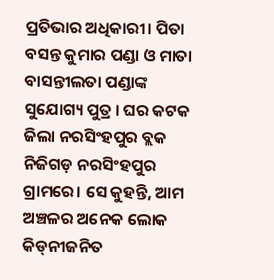ପ୍ରତିଭାର ଅଧିକାରୀ। ପିତା ବସନ୍ତ କୁମାର ପଣ୍ଡା ଓ ମାତା ବାସନ୍ତୀଲତା ପଣ୍ଡାଙ୍କ ସୁଯୋଗ୍ୟ ପୁତ୍ର । ଘର କଟକ ଜିଲା ନରସିଂହପୁର ବ୍ଲକ ନିଜିଗଡ଼ ନରସିଂହପୁର ଗ୍ରାମରେ। ସେ କୁହନ୍ତି, ଆମ ଅଞ୍ଚଳର ଅନେକ ଲୋକ କିଡ୍‌ନୀଜନିତ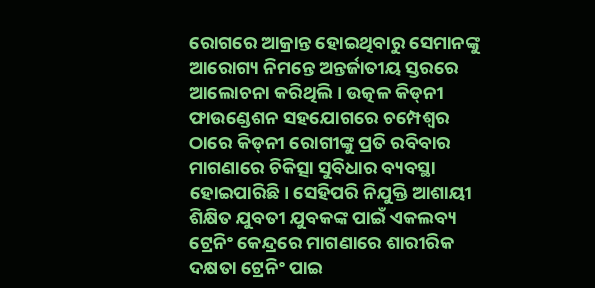ରୋଗରେ ଆକ୍ରାନ୍ତ ହୋଇଥିବାରୁ ସେମାନଙ୍କୁ ଆରୋଗ୍ୟ ନିମନ୍ତେ ଅନ୍ତର୍ଜାତୀୟ ସ୍ତରରେ ଆଲୋଚନା କରିଥିଲି। ଉତ୍କଳ କିଡ୍‌ନୀ ଫାଉଣ୍ଡେଶନ ସହଯୋଗରେ ଚମ୍ପେଶ୍ୱର ଠାରେ କିଡ୍‌ନୀ ରୋଗୀଙ୍କୁ ପ୍ରତି ରବିବାର ମାଗଣାରେ ଚିକିତ୍ସା ସୁବିଧାର ବ୍ୟବସ୍ଥା ହୋଇପାରିଛି। ସେହିପରି ନିଯୁକ୍ତି ଆଶାୟୀ ଶିକ୍ଷିତ ଯୁବତୀ ଯୁବକଙ୍କ ପାଇଁ ଏକଲବ୍ୟ ଟ୍ରେନିଂ କେନ୍ଦ୍ରରେ ମାଗଣାରେ ଶାରୀରିକ ଦକ୍ଷତା ଟ୍ରେନିଂ ପାଇ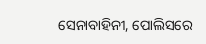ସେନାବାହିନୀ, ପୋଲିସରେ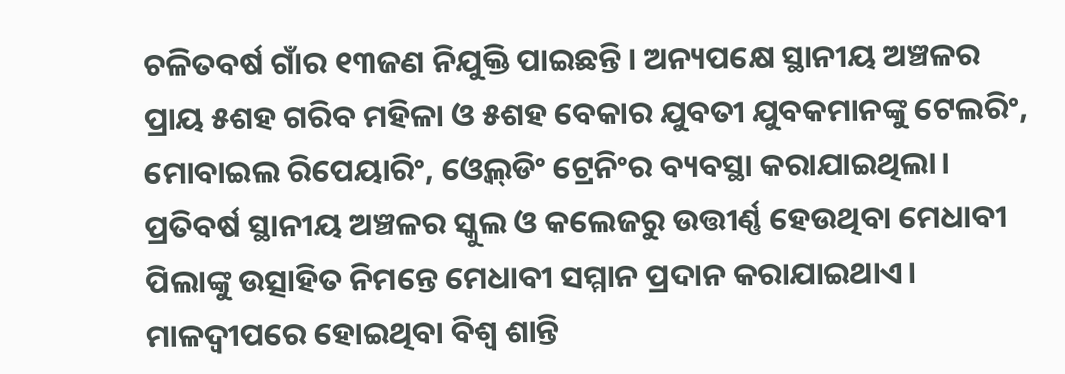ଚଳିତବର୍ଷ ଗାଁର ୧୩ଜଣ ନିଯୁକ୍ତି ପାଇଛନ୍ତି। ଅନ୍ୟପକ୍ଷେ ସ୍ଥାନୀୟ ଅଞ୍ଚଳର ପ୍ରାୟ ୫ଶହ ଗରିବ ମହିଳା ଓ ୫ଶହ ବେକାର ଯୁବତୀ ଯୁବକମାନଙ୍କୁ ଟେଲରିଂ, ମୋବାଇଲ ରିପେୟାରିଂ, ଓ୍ବେଲ୍‌ଡିଂ ଟ୍ରେନିଂର ବ୍ୟବସ୍ଥା କରାଯାଇଥିଲା। ପ୍ରତିବର୍ଷ ସ୍ଥାନୀୟ ଅଞ୍ଚଳର ସ୍କୁଲ ଓ କଲେଜରୁ ଉତ୍ତୀର୍ଣ୍ଣ ହେଉଥିବା ମେଧାବୀ ପିଲାଙ୍କୁ ଉତ୍ସାହିତ ନିମନ୍ତେ ମେଧାବୀ ସମ୍ମାନ ପ୍ରଦାନ କରାଯାଇଥାଏ। ମାଳଦ୍ୱୀପରେ ହୋଇଥିବା ବିଶ୍ୱ ଶାନ୍ତି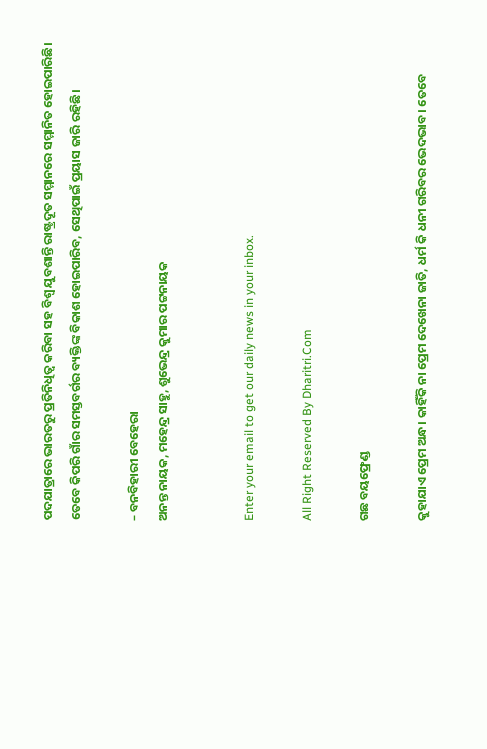ପଦଯାତ୍ରାରେ ଭାରତରୁ ପ୍ରତିନିଧିତ୍ୱ କରିବା ସହ ବିଶ୍ୱ ଯୁବଶାନ୍ତି ରାଷ୍ଟ୍ରଦୂତ ସମ୍ମାନରେ ସମ୍ମାନିତ ହୋଇପାରିଛି। ତେବେ କିପରି ଗାଁର ସମସ୍ତବର୍ଗର ବ୍ୟକ୍ତିଙ୍କ ବିକାଶ ହୋଇପାରିବ, ସେଥିପାଇଁ ପ୍ରୟାସ ଜାରି ରହିଛି।

– ବନବିହାରୀ ବେହେରା
ଅନନ୍ତ ନାୟକ, ମହେନ୍ଦ୍ର ସାହୁ, ଶୁଭେନ୍ଦ୍ର କୁମାର ପଟ୍ଟନାୟକ


Enter your email to get our daily news in your inbox.

All Right Reserved By Dharitri.Com

ଗଛ ବୟଫ୍ରେଣ୍ଡ

କୁହାଯାଏ ପ୍ରେମ ଅନ୍ଧ। କାହିଁକି ନା ପ୍ରେମ ଦେଖେନା ଜାତି, ଧର୍ମ କି ଧନୀ ଗରିବର ଭେଦଭାବ। ତେବେ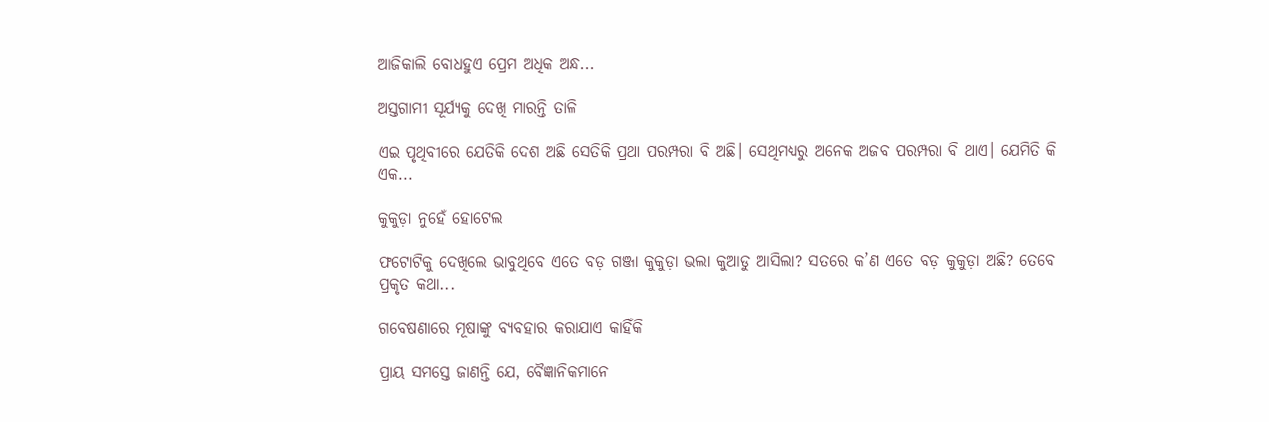ଆଜିକାଲି ବୋଧହୁଏ ପ୍ରେମ ଅଧିକ ଅନ୍ଧ...

ଅସ୍ତଗାମୀ ସୂର୍ଯ୍ୟକୁ ଦେଖି ମାରନ୍ତି ତାଳି

ଏଇ ପୃଥିବୀରେ ଯେତିକି ଦେଶ ଅଛି ସେତିକି ପ୍ରଥା ପରମ୍ପରା ବି ଅଛି। ସେଥିମଧ୍ୟରୁ ଅନେକ ଅଜବ ପରମ୍ପରା ବି ଥାଏ। ଯେମିତି କି ଏକ...

କୁକୁଡ଼ା ନୁହେଁ ହୋଟେଲ

ଫଟୋଟିକୁ ଦେଖିଲେ ଭାବୁଥିବେ ଏତେ ବଡ଼ ଗଞ୍ଜା କୁକୁଡ଼ା ଭଲା କୁଆଡୁ ଆସିଲା? ସତରେ କ’ଣ ଏତେ ବଡ଼ କୁକୁଡ଼ା ଅଛି? ତେବେ ପ୍ରକୃତ କଥା...

ଗବେଷଣାରେ ମୂଷାଙ୍କୁ ବ୍ୟବହାର କରାଯାଏ କାହିଁକି

ପ୍ରାୟ ସମସ୍ତେ ଜାଣନ୍ତି ଯେ, ବୈଜ୍ଞାନିକମାନେ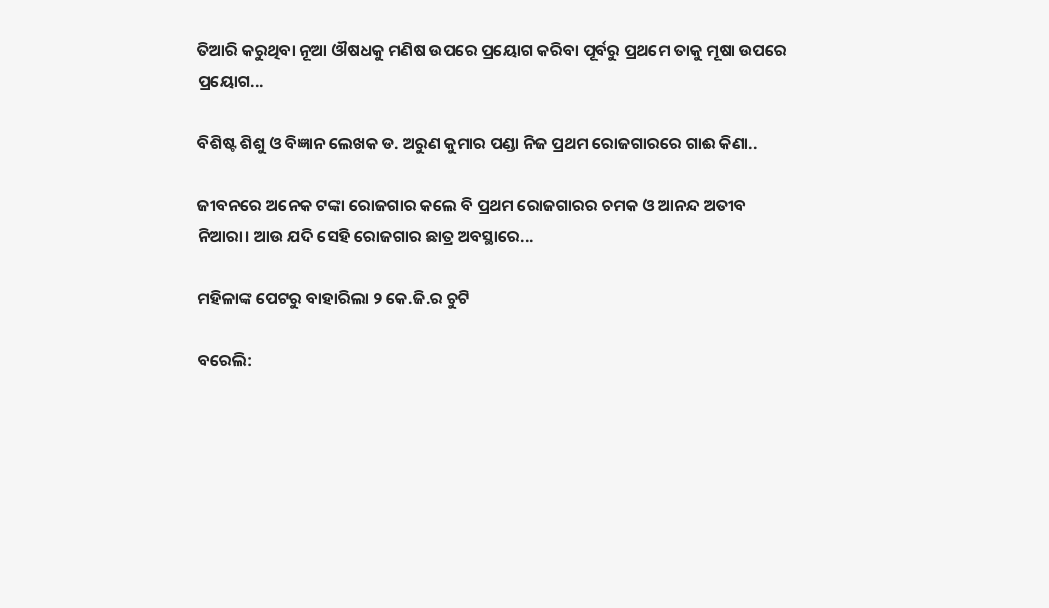ତିଆରି କରୁଥିବା ନୂଆ ଔଷଧକୁ ମଣିଷ ଉପରେ ପ୍ରୟୋଗ କରିବା ପୂର୍ବରୁ ପ୍ରଥମେ ତାକୁ ମୂଷା ଉପରେ ପ୍ରୟୋଗ...

ବିଶିଷ୍ଟ ଶିଶୁ ଓ ବିଜ୍ଞାନ ଲେଖକ ଡ. ଅରୁଣ କୁମାର ପଣ୍ଡା ନିଜ ପ୍ରଥମ ରୋଜଗାରରେ ଗାଈ କିଣା..

ଜୀବନରେ ଅନେକ ଟଙ୍କା ରୋଜଗାର କଲେ ବି ପ୍ରଥମ ରୋଜଗାରର ଚମକ ଓ ଆନନ୍ଦ ଅତୀବ ନିଆରା। ଆଉ ଯଦି ସେହି ରୋଜଗାର ଛାତ୍ର ଅବସ୍ଥାରେ...

ମହିଳାଙ୍କ ପେଟରୁ ବାହାରିଲା ୨ କେ.ଜି.ର ଚୁଟି

ବରେଲି: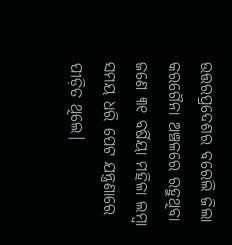ଉତ୍ତରପ୍ରଦେଶର ବରେଲି ଜିଲା କରଗୈନା ଅଞ୍ଚଳରେ ରହୁଥିବା ଜଣେ ୩୧ ବର୍ଷିୟା ମହିଳା ଲମ୍ବା ସମୟ ଧରି ପେଟ ଯନ୍ତ୍ରଣାରେ ପୀଡ଼ିତ ଥିଲେ।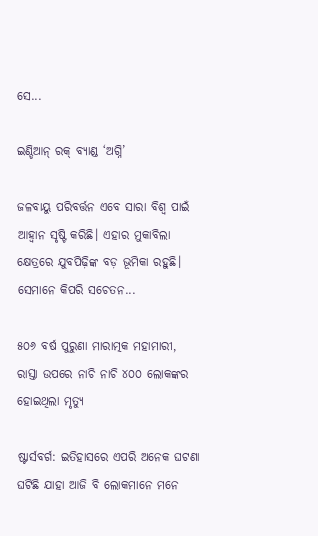ସେ...

ଇଣ୍ଡିଆନ୍‌ ରକ୍‌ ବ୍ୟାଣ୍ଡ ‘ଅଗ୍ନି’

ଜଳବାୟୁ ପରିବର୍ତ୍ତନ ଏବେ ସାରା ବିଶ୍ୱ ପାଇଁ ଆହ୍ବାନ ସୃଷ୍ଟି କରିଛି। ଏହାର ମୁକାବିଲା କ୍ଷେତ୍ରରେ ଯୁବପିଢ଼ିଙ୍କ ବଡ଼ ଭୂମିକା ରହୁଛି। ସେମାନେ କିପରି ସଚେତନ...

୫୦୬ ବର୍ଷ ପୁରୁଣା ମାରାତ୍ମକ ମହାମାରୀ, ରାସ୍ତା ଉପରେ ନାଚି ନାଚି ୪୦୦ ଲୋକଙ୍କର ହୋଇଥିଲା ମୃତ୍ୟୁ

ଷ୍ଟାର୍ସବର୍ଗ: ଇତିହାସରେ ଏପରି ଅନେକ ଘଟଣା ଘଟିଛି ଯାହା ଆଜି ବି ଲୋକମାନେ ମନେ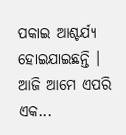ପକାଇ ଆଶ୍ଚର୍ଯ୍ୟ ହୋଇଯାଇଛନ୍ତି । ଆଜି ଆମେ ଏପରି ଏକ...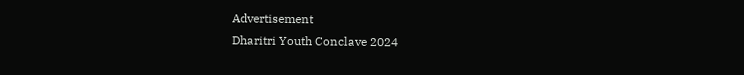Advertisement
Dharitri Youth Conclave 2024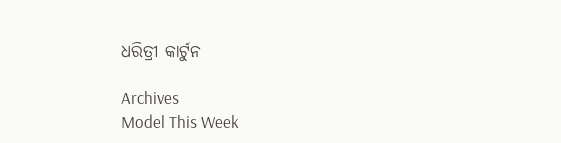ଧରିତ୍ରୀ କାର୍ଟୁନ

Archives
Model This Week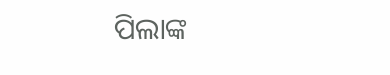ପିଲାଙ୍କ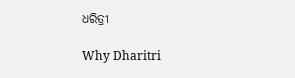ଧରିତ୍ରୀ

Why Dharitri